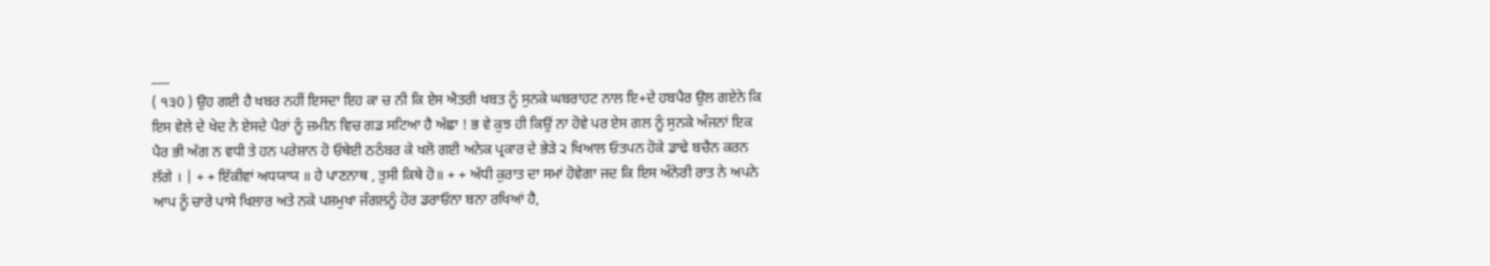___
( ੧੩0 ) ਉਹ ਗਈ ਹੈ ਖਬਰ ਨਹੀਂ ਇਸਦਾ ਇਹ ਕਾ ਚ ਨੀ ਕਿ ਏਸ ਐਤਰੀ ਖਬਤ ਨੂੰ ਸੁਨਕੇ ਘਬਰਾਹਟ ਨਾਲ ਇ+ਦੇ ਹਬਪੈਰ ਉਲ ਗਏਨੇ ਕਿ ਇਸ ਵੇਲੇ ਦੇ ਖੇਦ ਨੇ ਏਸਦੇ ਪੈਰਾਂ ਨੂੰ ਜ਼ਮੀਨ ਵਿਚ ਗਡ ਸਟਿਆ ਹੈ ਅੱਛਾ ! ਭ ਵੇ ਕੁਝ ਹੀ ਕਿਉਂ ਨਾ ਹੋਵੇ ਪਰ ਏਸ ਗਲ ਨੂੰ ਸੁਨਕੇ ਅੰਜਨਾਂ ਇਕ ਪੈਰ ਭੀ ਅੱਗ ਨ ਵਧੀ ਤੇ ਹਨ ਪਰੇਸ਼ਾਨ ਹੋ ਓਥੇਈ ਠਠੰਬਰ ਕੇ ਖਲੋ ਗਈ ਅਨੇਕ ਪ੍ਰਕਾਰ ਦੇ ਭੇੜੇ ੨ ਖਿਆਲ ਓਤਪਨ ਹੋਕੇ ਡਾਢੇ ਬਚੈਨ ਕਰਨ ਲੱਗੇ । | + + ਇੱਕੀਵਾਂ ਅਧਯਾਯ ॥ ਹੇ ਪਾਣਨਾਥ , ਤੁਸੀ ਕਿਥੇ ਹੋ॥ + + ਅੱਧੀ ਕੁਰਾਤ ਦਾ ਸਮਾਂ ਹੋਵੇਗਾ ਜਦ ਕਿ ਇਸ ਅੰਨੇਰੀ ਰਾਤ ਨੇ ਅਪਨੇ ਆਪ ਨੂੰ ਚਾਰੇ ਪਾਸੇ ਖਿਲਾਰ ਅਤੇ ਨਕੇ ਪਸ਼ਮੁਖਾ ਜੰਗਲਨੂੰ ਹੋਰ ਡਰਾਓਨਾ ਬਨਾ ਰਖਿਆਂ ਹੈ,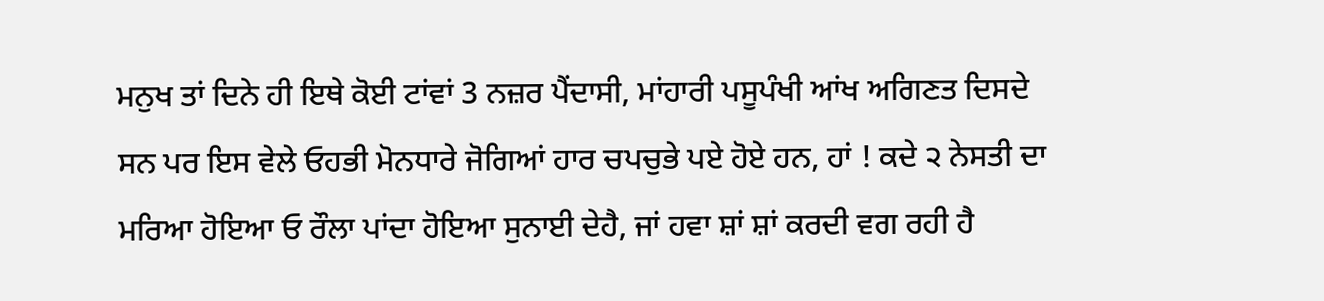ਮਨੁਖ ਤਾਂ ਦਿਨੇ ਹੀ ਇਥੇ ਕੋਈ ਟਾਂਵਾਂ 3 ਨਜ਼ਰ ਪੈਂਦਾਸੀ, ਮਾਂਹਾਰੀ ਪਸੂਪੰਖੀ ਆਂਖ ਅਗਿਣਤ ਦਿਸਦੇ ਸਨ ਪਰ ਇਸ ਵੇਲੇ ਓਹਭੀ ਮੋਨਧਾਰੇ ਜੋਗਿਆਂ ਹਾਰ ਚਪਚੁਭੇ ਪਏ ਹੋਏ ਹਨ, ਹਾਂ ! ਕਦੇ ੨ ਨੇਸਤੀ ਦਾ ਮਰਿਆ ਹੋਇਆ ਓ ਰੌਲਾ ਪਾਂਦਾ ਹੋਇਆ ਸੁਨਾਈ ਦੇਹੈ, ਜਾਂ ਹਵਾ ਸ਼ਾਂ ਸ਼ਾਂ ਕਰਦੀ ਵਗ ਰਹੀ ਹੈ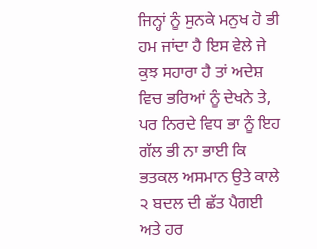ਜਿਨ੍ਹਾਂ ਨੂੰ ਸੁਨਕੇ ਮਨੁਖ ਹੋ ਭੀ ਹਮ ਜਾਂਦਾ ਹੈ ਇਸ ਵੇਲੇ ਜੇ ਕੁਝ ਸਹਾਰਾ ਹੈ ਤਾਂ ਅਦੇਸ਼ ਵਿਚ ਭਰਿਆਂ ਨੂੰ ਦੇਖਨੇ ਤੇ, ਪਰ ਨਿਰਦੇ ਵਿਧ ਭਾ ਨੂੰ ਇਹ ਗੱਲ ਭੀ ਨਾ ਭਾਈ ਕਿ ਭਤਕਲ ਅਸਮਾਨ ਉਤੇ ਕਾਲੇ ੨ ਬਦਲ ਦੀ ਛੱਤ ਪੈਗਈ ਅਤੇ ਹਰ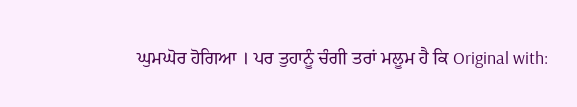ਘੁਮਘੋਰ ਹੋਗਿਆ । ਪਰ ਤੁਹਾਨੂੰ ਚੰਗੀ ਤਰਾਂ ਮਲੂਮ ਹੈ ਕਿ Original with: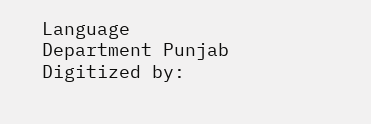Language Department Punjab Digitized by: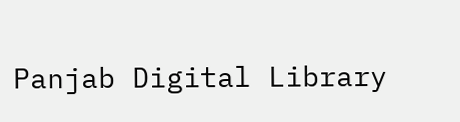Panjab Digital Library